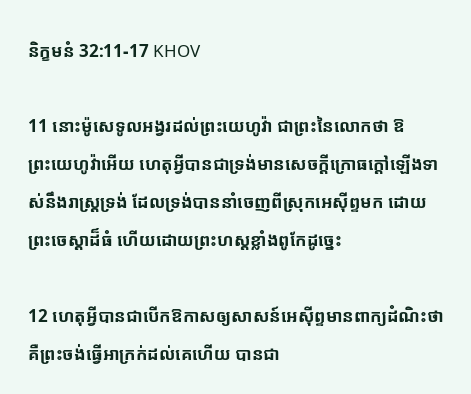និក្ខមនំ 32:11-17 KHOV

11 នោះម៉ូសេទូលអង្វរដល់ព្រះ‌យេហូវ៉ា ជាព្រះនៃលោកថា ឱព្រះ‌យេហូវ៉ាអើយ ហេតុអ្វីបានជាទ្រង់មានសេចក្ដីក្រោធក្តៅឡើងទាស់នឹងរាស្ត្រទ្រង់ ដែលទ្រង់បាននាំចេញពីស្រុកអេស៊ីព្ទមក ដោយព្រះ‌ចេស្តាដ៏ធំ ហើយដោយព្រះ‌ហស្តខ្លាំងពូកែដូច្នេះ

12 ហេតុអ្វីបានជាបើកឱកាសឲ្យសាសន៍អេស៊ីព្ទមានពាក្យដំណិះថា គឺព្រះចង់ធ្វើអាក្រក់ដល់គេហើយ បានជា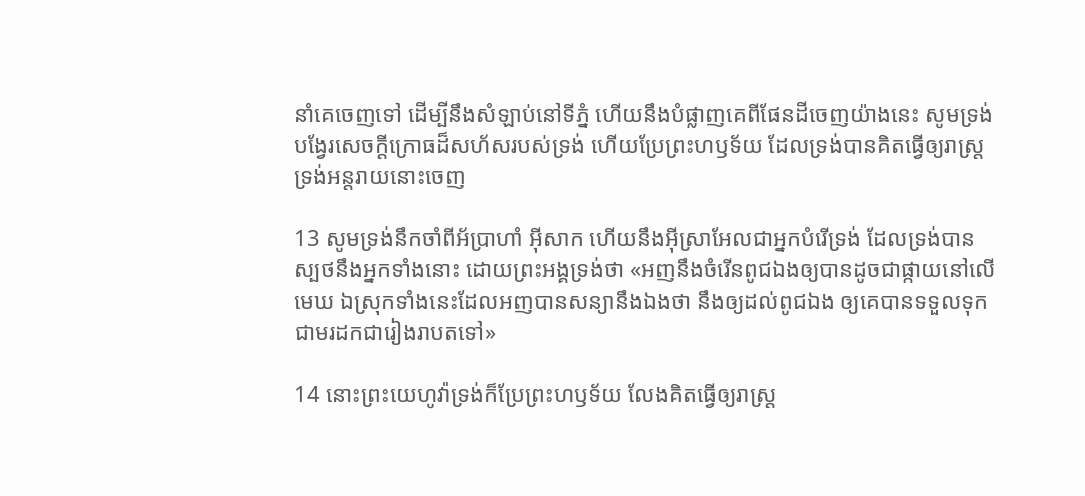នាំគេចេញទៅ ដើម្បីនឹងសំឡាប់នៅទីភ្នំ ហើយនឹងបំផ្លាញគេពីផែនដីចេញយ៉ាងនេះ សូមទ្រង់បង្វែរសេចក្ដីក្រោធដ៏សហ័សរបស់ទ្រង់ ហើយប្រែព្រះ‌ហឫ‌ទ័យ ដែលទ្រង់បានគិតធ្វើឲ្យរាស្ត្រទ្រង់អន្តរាយនោះចេញ

13 សូមទ្រង់នឹកចាំពីអ័ប្រា‌ហាំ អ៊ីសាក ហើយនឹងអ៊ីស្រា‌អែលជាអ្នកបំរើទ្រង់ ដែលទ្រង់បានស្បថនឹងអ្នកទាំងនោះ ដោយព្រះ‌អង្គទ្រង់ថា «អញនឹងចំរើនពូជឯងឲ្យបានដូចជាផ្កាយនៅលើមេឃ ឯស្រុកទាំងនេះដែលអញបានសន្យានឹងឯងថា នឹងឲ្យដល់ពូជឯង ឲ្យគេបានទទួលទុកជាមរដកជារៀង‌រាបតទៅ»

14 នោះព្រះ‌យេហូវ៉ាទ្រង់ក៏ប្រែព្រះ‌ហឫ‌ទ័យ លែងគិតធ្វើឲ្យរាស្ត្រ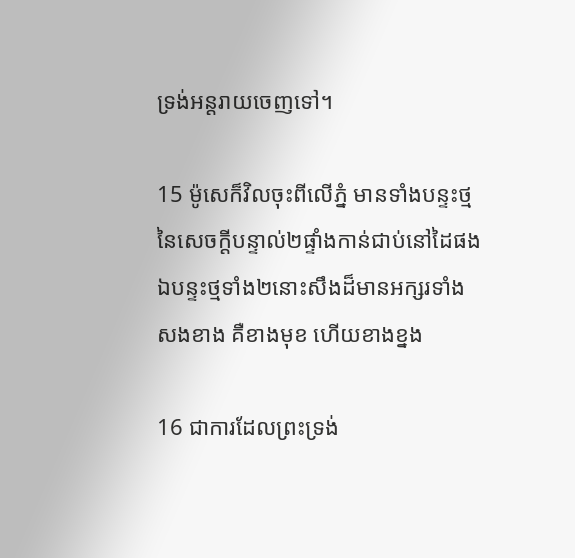ទ្រង់អន្តរាយចេញទៅ។

15 ម៉ូសេក៏វិលចុះពីលើភ្នំ មានទាំងបន្ទះថ្មនៃសេចក្ដីបន្ទាល់២ផ្ទាំងកាន់ជាប់នៅដៃផង ឯបន្ទះថ្មទាំង២នោះសឹងដ៏មានអក្សរទាំងសងខាង គឺខាងមុខ ហើយខាងខ្នង

16 ជាការដែលព្រះទ្រង់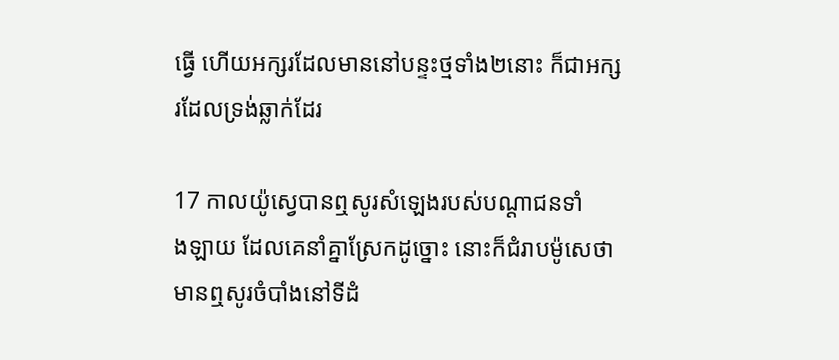ធ្វើ ហើយអក្សរដែលមាននៅបន្ទះថ្មទាំង២នោះ ក៏ជាអក្សរដែលទ្រង់ឆ្លាក់ដែរ

17 កាលយ៉ូស្វេបានឮសូរសំឡេងរបស់បណ្តា‌ជនទាំង‌ឡាយ ដែលគេនាំគ្នាស្រែកដូច្នោះ នោះក៏ជំរាបម៉ូសេថា មានឮសូរចំបាំងនៅទីដំ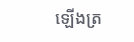ឡើងត្រ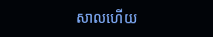សាលហើយ